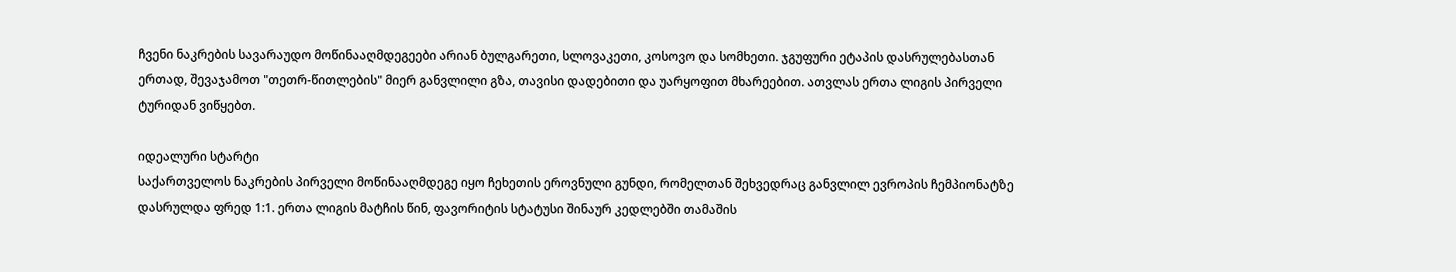ჩვენი ნაკრების სავარაუდო მოწინააღმდეგეები არიან ბულგარეთი, სლოვაკეთი, კოსოვო და სომხეთი. ჯგუფური ეტაპის დასრულებასთან ერთად, შევაჯამოთ "თეთრ-წითლების" მიერ განვლილი გზა, თავისი დადებითი და უარყოფით მხარეებით. ათვლას ერთა ლიგის პირველი ტურიდან ვიწყებთ.

იდეალური სტარტი
საქართველოს ნაკრების პირველი მოწინააღმდეგე იყო ჩეხეთის ეროვნული გუნდი, რომელთან შეხვედრაც განვლილ ევროპის ჩემპიონატზე დასრულდა ფრედ 1:1. ერთა ლიგის მატჩის წინ, ფავორიტის სტატუსი შინაურ კედლებში თამაშის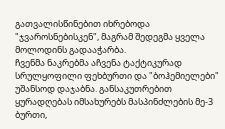გათვალისწინებით იხრებოდა "ჯვაროსნებისკენ", მაგრამ შედეგმა ყველა მოლოდინს გადააჭარბა.
ჩვენმა ნაკრებმა აჩვენა ტაქტიკურად სრულყოფილი ფეხბურთი და "ბოჰემიელები" უშანსოდ დაჯაბნა. განსაკუთრებით ყურადღებას იმსახურებს მასპინძლების მე-3 ბურთი,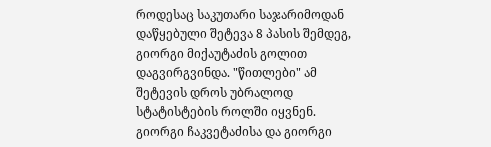როდესაც საკუთარი საჯარიმოდან დაწყებული შეტევა 8 პასის შემდეგ, გიორგი მიქაუტაძის გოლით დაგვირგვინდა. "წითლები" ამ შეტევის დროს უბრალოდ სტატისტების როლში იყვნენ.
გიორგი ჩაკვეტაძისა და გიორგი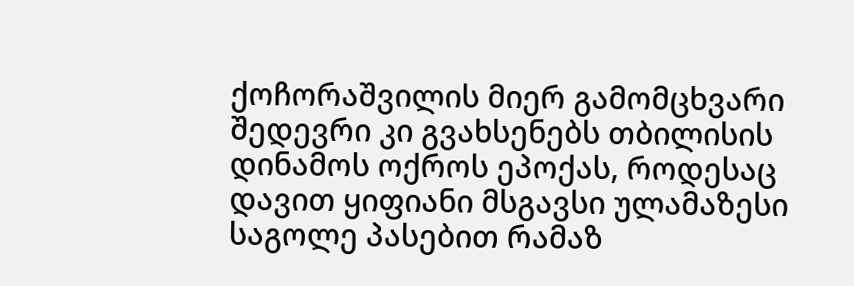ქოჩორაშვილის მიერ გამომცხვარი შედევრი კი გვახსენებს თბილისის დინამოს ოქროს ეპოქას, როდესაც დავით ყიფიანი მსგავსი ულამაზესი საგოლე პასებით რამაზ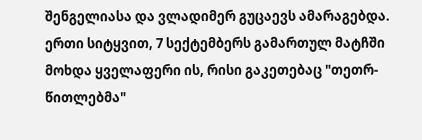შენგელიასა და ვლადიმერ გუცაევს ამარაგებდა. ერთი სიტყვით, 7 სექტემბერს გამართულ მატჩში მოხდა ყველაფერი ის, რისი გაკეთებაც "თეთრ-წითლებმა"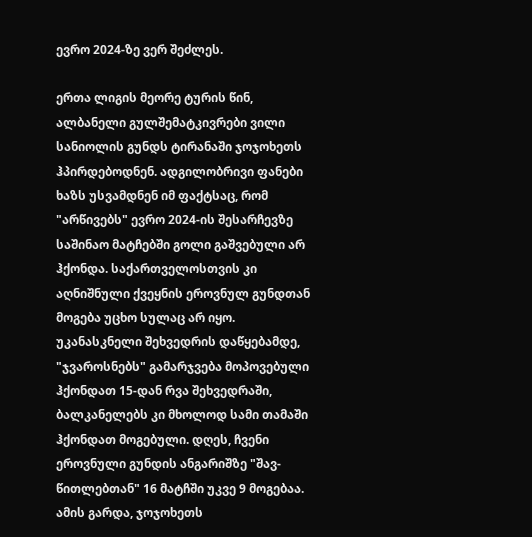ევრო 2024-ზე ვერ შეძლეს.

ერთა ლიგის მეორე ტურის წინ, ალბანელი გულშემატკივრები ვილი სანიოლის გუნდს ტირანაში ჯოჯოხეთს ჰპირდებოდნენ. ადგილობრივი ფანები ხაზს უსვამდნენ იმ ფაქტსაც, რომ "არწივებს" ევრო 2024-ის შესარჩევზე საშინაო მატჩებში გოლი გაშვებული არ ჰქონდა. საქართველოსთვის კი აღნიშნული ქვეყნის ეროვნულ გუნდთან მოგება უცხო სულაც არ იყო.
უკანასკნელი შეხვედრის დაწყებამდე, "ჯვაროსნებს" გამარჯვება მოპოვებული ჰქონდათ 15-დან რვა შეხვედრაში, ბალკანელებს კი მხოლოდ სამი თამაში ჰქონდათ მოგებული. დღეს, ჩვენი ეროვნული გუნდის ანგარიშზე "შავ-წითლებთან" 16 მატჩში უკვე 9 მოგებაა. ამის გარდა, ჯოჯოხეთს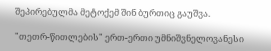შეპირებულმა მეტოქემ შინ ბურთიც გაუშვა.

"თეთრ-წითლების" ერთ-ერთი უმნიშვნელოვანესი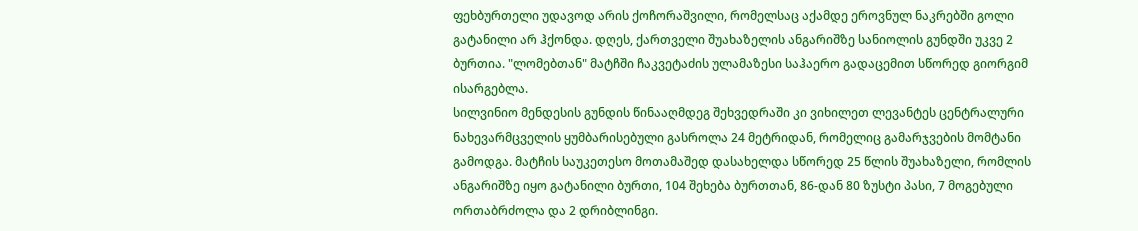ფეხბურთელი უდავოდ არის ქოჩორაშვილი, რომელსაც აქამდე ეროვნულ ნაკრებში გოლი გატანილი არ ჰქონდა. დღეს, ქართველი შუახაზელის ანგარიშზე სანიოლის გუნდში უკვე 2 ბურთია. "ლომებთან" მატჩში ჩაკვეტაძის ულამაზესი საჰაერო გადაცემით სწორედ გიორგიმ ისარგებლა.
სილვინიო მენდესის გუნდის წინააღმდეგ შეხვედრაში კი ვიხილეთ ლევანტეს ცენტრალური ნახევარმცველის ყუმბარისებული გასროლა 24 მეტრიდან, რომელიც გამარჯვების მომტანი გამოდგა. მატჩის საუკეთესო მოთამაშედ დასახელდა სწორედ 25 წლის შუახაზელი, რომლის ანგარიშზე იყო გატანილი ბურთი, 104 შეხება ბურთთან, 86-დან 80 ზუსტი პასი, 7 მოგებული ორთაბრძოლა და 2 დრიბლინგი.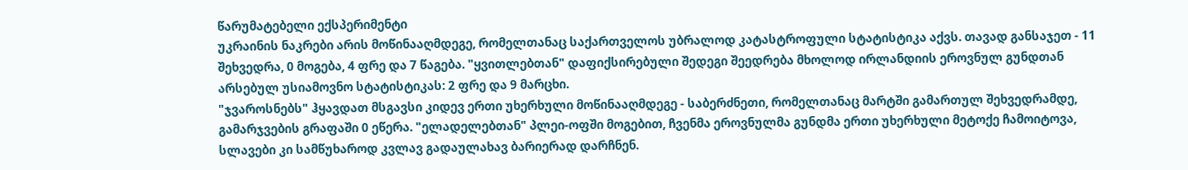წარუმატებელი ექსპერიმენტი
უკრაინის ნაკრები არის მოწინააღმდეგე, რომელთანაც საქართველოს უბრალოდ კატასტროფული სტატისტიკა აქვს. თავად განსაჯეთ - 11 შეხვედრა, 0 მოგება, 4 ფრე და 7 წაგება. "ყვითლებთან" დაფიქსირებული შედეგი შეედრება მხოლოდ ირლანდიის ეროვნულ გუნდთან არსებულ უსიამოვნო სტატისტიკას: 2 ფრე და 9 მარცხი.
"ჯვაროსნებს" ჰყავდათ მსგავსი კიდევ ერთი უხერხული მოწინააღმდეგე - საბერძნეთი, რომელთანაც მარტში გამართულ შეხვედრამდე, გამარჯვების გრაფაში 0 ეწერა. "ელადელებთან" პლეი-ოფში მოგებით, ჩვენმა ეროვნულმა გუნდმა ერთი უხერხული მეტოქე ჩამოიტოვა, სლავები კი სამწუხაროდ კვლავ გადაულახავ ბარიერად დარჩნენ.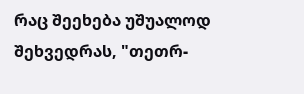რაც შეეხება უშუალოდ შეხვედრას, "თეთრ-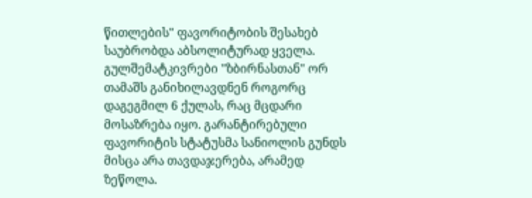წითლების" ფავორიტობის შესახებ საუბრობდა აბსოლიტურად ყველა. გულშემატკივრები "ზბირნასთან" ორ თამაშს განიხილავდნენ როგორც დაგეგმილ 6 ქულას, რაც მცდარი მოსაზრება იყო. გარანტირებული ფავორიტის სტატუსმა სანიოლის გუნდს მისცა არა თავდაჯერება, არამედ ზეწოლა.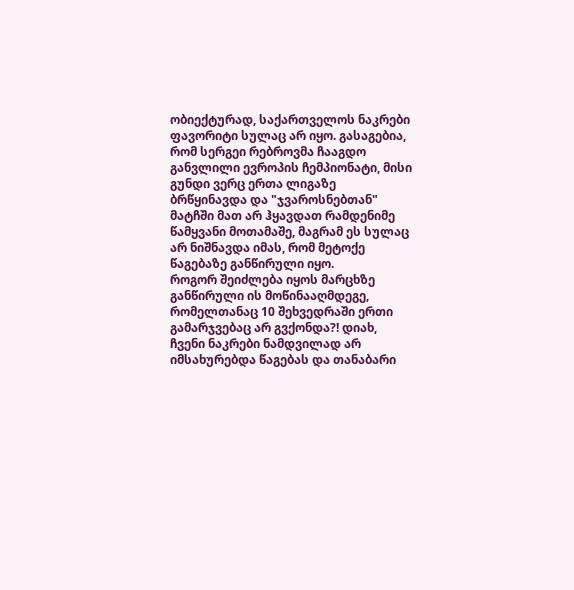ობიექტურად, საქართველოს ნაკრები ფავორიტი სულაც არ იყო. გასაგებია, რომ სერგეი რებროვმა ჩააგდო განვლილი ევროპის ჩემპიონატი, მისი გუნდი ვერც ერთა ლიგაზე ბრწყინავდა და "ჯვაროსნებთან" მატჩში მათ არ ჰყავდათ რამდენიმე წამყვანი მოთამაშე, მაგრამ ეს სულაც არ ნიშნავდა იმას, რომ მეტოქე წაგებაზე განწირული იყო.
როგორ შეიძლება იყოს მარცხზე განწირული ის მოწინააღმდეგე, რომელთანაც 10 შეხვედრაში ერთი გამარჯვებაც არ გვქონდა?! დიახ, ჩვენი ნაკრები ნამდვილად არ იმსახურებდა წაგებას და თანაბარი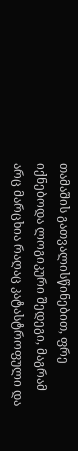თამაშის გათვალისწინებით, ფრე იქნებოდა ლოგიკური შედეგი, მაგრამ არც მარცხია რაღაც კატასტროფული და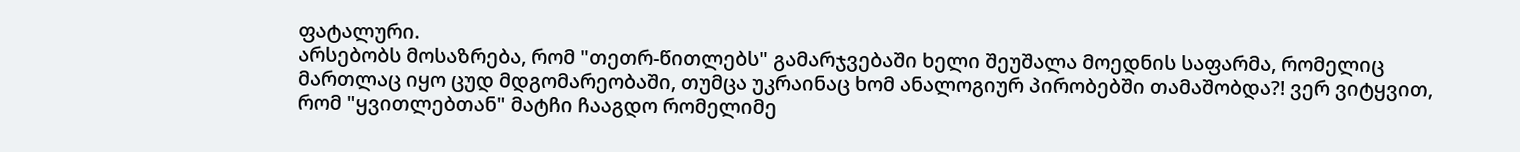ფატალური.
არსებობს მოსაზრება, რომ "თეთრ-წითლებს" გამარჯვებაში ხელი შეუშალა მოედნის საფარმა, რომელიც მართლაც იყო ცუდ მდგომარეობაში, თუმცა უკრაინაც ხომ ანალოგიურ პირობებში თამაშობდა?! ვერ ვიტყვით, რომ "ყვითლებთან" მატჩი ჩააგდო რომელიმე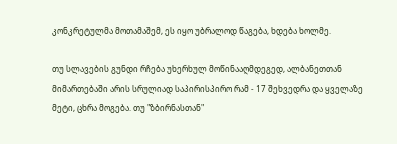კონკრეტულმა მოთამაშემ, ეს იყო უბრალოდ წაგება, ხდება ხოლმე.

თუ სლავების გუნდი რჩება უხერხულ მოწინააღმდეგედ, ალბანეთთან მიმართებაში არის სრულიად საპირისპირო რამ - 17 შეხვედრა და ყველაზე მეტი, ცხრა მოგება. თუ "ზბირნასთან"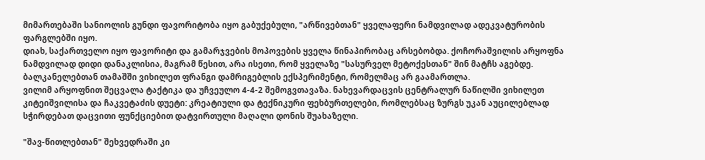მიმართებაში სანიოლის გუნდი ფავორიტობა იყო გაბუქებული, "არწივებთან" ყველაფერი ნამდვილად ადეკვატურობის ფარგლებში იყო.
დიახ, საქართველო იყო ფავორიტი და გამარჯვების მოპოვების ყველა წინაპირობაც არსებობდა. ქოჩორაშვილის არყოფნა ნამდვილად დიდი დანაკლისია, მაგრამ წესით, არა ისეთი, რომ ყველაზე "სასურველ მეტოქესთან" შინ მატჩს აგებდე. ბალკანელებთან თამაშში ვიხილეთ ფრანგი დამრიგებლის ექსპერიმენტი, რომელმაც არ გაამართლა.
ვილიმ არყოფნით შეცვალა ტაქტიკა და უჩვეულო 4-4-2 შემოგვთავაზა. ნახევარდაცვის ცენტრალურ ნაწილში ვიხილეთ კიტეიშვილისა და ჩაკვეტაძის დუეტი: კრეატიული და ტექნიკური ფეხბურთელები, რომლებსაც ზურგს უკან აუცილებლად სჭირდებათ დაცვითი ფუნქციებით დატვირთული მაღალი დონის შუახაზელი.

"შავ-წითლებთან" შეხვედრაში კი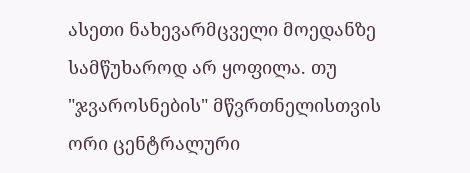ასეთი ნახევარმცველი მოედანზე სამწუხაროდ არ ყოფილა. თუ "ჯვაროსნების" მწვრთნელისთვის ორი ცენტრალური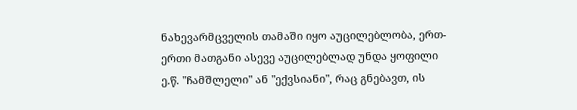ნახევარმცველის თამაში იყო აუცილებლობა, ერთ-ერთი მათგანი ასევე აუცილებლად უნდა ყოფილი ე.წ. "ჩამშლელი" ან "ექვსიანი", რაც გნებავთ, ის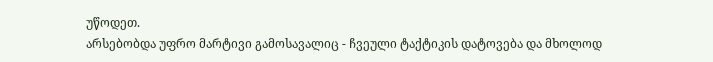უწოდეთ.
არსებობდა უფრო მარტივი გამოსავალიც - ჩვეული ტაქტიკის დატოვება და მხოლოდ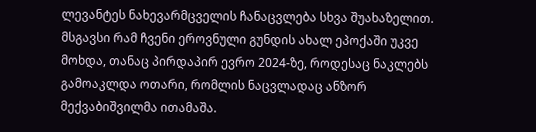ლევანტეს ნახევარმცველის ჩანაცვლება სხვა შუახაზელით. მსგავსი რამ ჩვენი ეროვნული გუნდის ახალ ეპოქაში უკვე მოხდა, თანაც პირდაპირ ევრო 2024-ზე, როდესაც ნაკლებს გამოაკლდა ოთარი, რომლის ნაცვლადაც ანზორ მექვაბიშვილმა ითამაშა.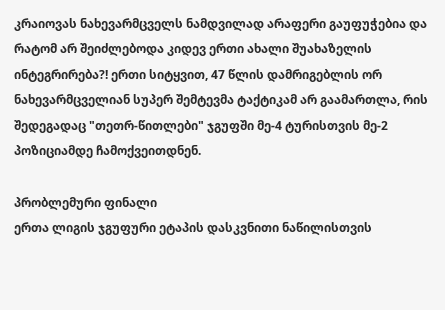კრაიოვას ნახევარმცველს ნამდვილად არაფერი გაუფუჭებია და რატომ არ შეიძლებოდა კიდევ ერთი ახალი შუახაზელის ინტეგრირება?! ერთი სიტყვით, 47 წლის დამრიგებლის ორ ნახევარმცველიან სუპერ შემტევმა ტაქტიკამ არ გაამართლა, რის შედეგადაც "თეთრ-წითლები" ჯგუფში მე-4 ტურისთვის მე-2 პოზიციამდე ჩამოქვეითდნენ.

პრობლემური ფინალი
ერთა ლიგის ჯგუფური ეტაპის დასკვნითი ნაწილისთვის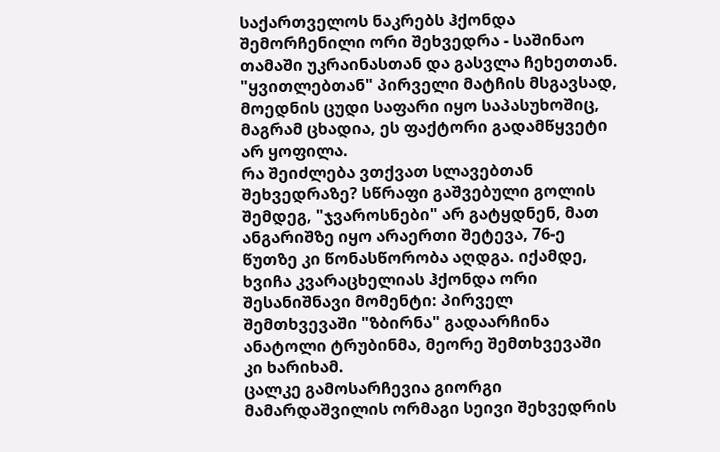საქართველოს ნაკრებს ჰქონდა შემორჩენილი ორი შეხვედრა - საშინაო თამაში უკრაინასთან და გასვლა ჩეხეთთან. "ყვითლებთან" პირველი მატჩის მსგავსად, მოედნის ცუდი საფარი იყო საპასუხოშიც, მაგრამ ცხადია, ეს ფაქტორი გადამწყვეტი არ ყოფილა.
რა შეიძლება ვთქვათ სლავებთან შეხვედრაზე? სწრაფი გაშვებული გოლის შემდეგ, "ჯვაროსნები" არ გატყდნენ, მათ ანგარიშზე იყო არაერთი შეტევა, 76-ე წუთზე კი წონასწორობა აღდგა. იქამდე, ხვიჩა კვარაცხელიას ჰქონდა ორი შესანიშნავი მომენტი: პირველ შემთხვევაში "ზბირნა" გადაარჩინა ანატოლი ტრუბინმა, მეორე შემთხვევაში კი ხარიხამ.
ცალკე გამოსარჩევია გიორგი მამარდაშვილის ორმაგი სეივი შეხვედრის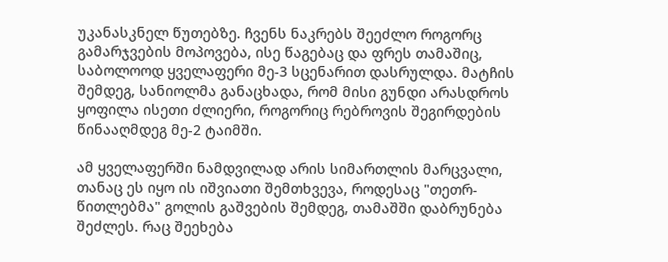უკანასკნელ წუთებზე. ჩვენს ნაკრებს შეეძლო როგორც გამარჯვების მოპოვება, ისე წაგებაც და ფრეს თამაშიც, საბოლოოდ ყველაფერი მე-3 სცენარით დასრულდა. მატჩის შემდეგ, სანიოლმა განაცხადა, რომ მისი გუნდი არასდროს ყოფილა ისეთი ძლიერი, როგორიც რებროვის შეგირდების წინააღმდეგ მე-2 ტაიმში.

ამ ყველაფერში ნამდვილად არის სიმართლის მარცვალი, თანაც ეს იყო ის იშვიათი შემთხვევა, როდესაც "თეთრ-წითლებმა" გოლის გაშვების შემდეგ, თამაშში დაბრუნება შეძლეს. რაც შეეხება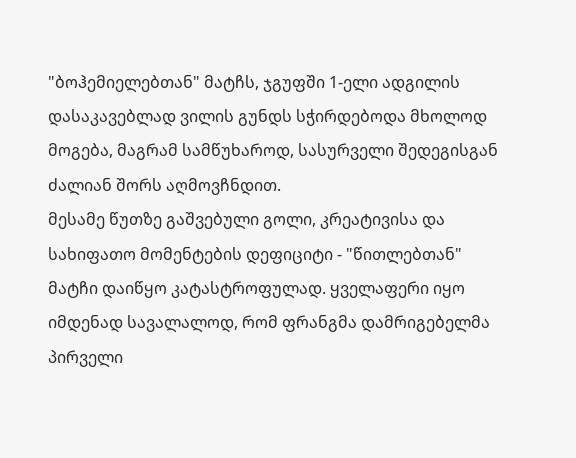"ბოჰემიელებთან" მატჩს, ჯგუფში 1-ელი ადგილის დასაკავებლად ვილის გუნდს სჭირდებოდა მხოლოდ მოგება, მაგრამ სამწუხაროდ, სასურველი შედეგისგან ძალიან შორს აღმოვჩნდით.
მესამე წუთზე გაშვებული გოლი, კრეატივისა და სახიფათო მომენტების დეფიციტი - "წითლებთან" მატჩი დაიწყო კატასტროფულად. ყველაფერი იყო იმდენად სავალალოდ, რომ ფრანგმა დამრიგებელმა პირველი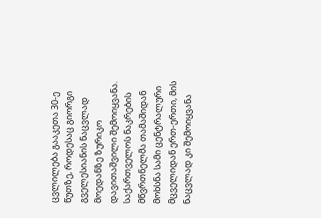ცვლილება გააკეთა 30-ე წუთზე, როდესაც გიორგი გველესიანის ნაცვლად მოედანზე ზურიკო დავითაშვილი შემოიყვანა.
საქართველოს ნაკრების მწვრთნელმა თამაშიდან მოხსნა სამი ცენტრალური მცველიდან ერთ-ერთი, მის ნაცვლად კი შემოიყვანა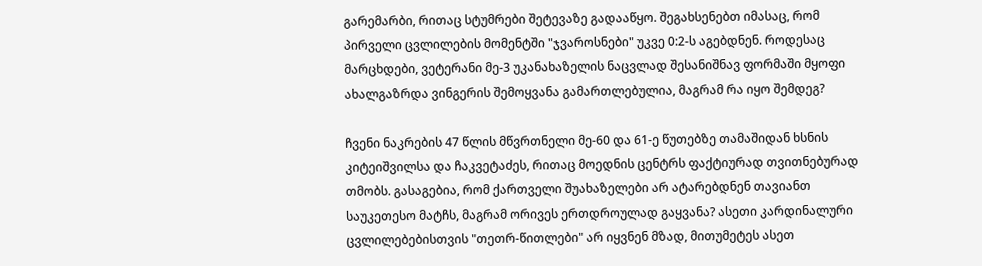გარემარბი, რითაც სტუმრები შეტევაზე გადააწყო. შეგახსენებთ იმასაც, რომ პირველი ცვლილების მომენტში "ჯვაროსნები" უკვე 0:2-ს აგებდნენ. როდესაც მარცხდები, ვეტერანი მე-3 უკანახაზელის ნაცვლად შესანიშნავ ფორმაში მყოფი ახალგაზრდა ვინგერის შემოყვანა გამართლებულია, მაგრამ რა იყო შემდეგ?

ჩვენი ნაკრების 47 წლის მწვრთნელი მე-60 და 61-ე წუთებზე თამაშიდან ხსნის კიტეიშვილსა და ჩაკვეტაძეს, რითაც მოედნის ცენტრს ფაქტიურად თვითნებურად თმობს. გასაგებია, რომ ქართველი შუახაზელები არ ატარებდნენ თავიანთ საუკეთესო მატჩს, მაგრამ ორივეს ერთდროულად გაყვანა? ასეთი კარდინალური ცვლილებებისთვის "თეთრ-წითლები" არ იყვნენ მზად, მითუმეტეს ასეთ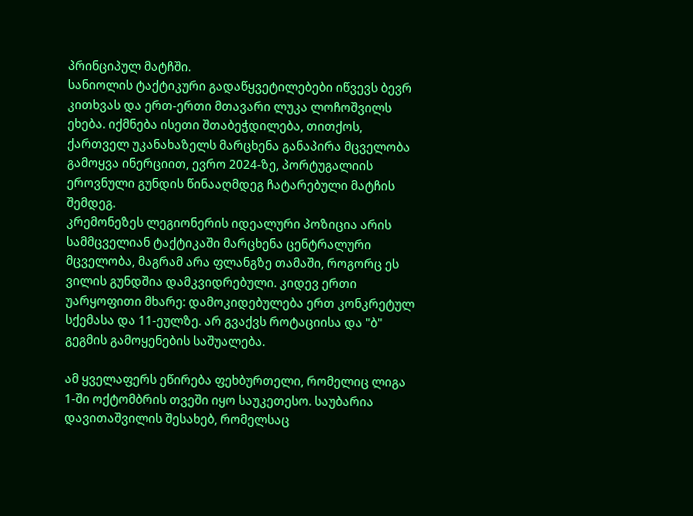პრინციპულ მატჩში.
სანიოლის ტაქტიკური გადაწყვეტილებები იწვევს ბევრ კითხვას და ერთ-ერთი მთავარი ლუკა ლოჩოშვილს ეხება. იქმნება ისეთი შთაბეჭდილება, თითქოს, ქართველ უკანახაზელს მარცხენა განაპირა მცველობა გამოყვა ინერციით, ევრო 2024-ზე, პორტუგალიის ეროვნული გუნდის წინააღმდეგ ჩატარებული მატჩის შემდეგ.
კრემონეზეს ლეგიონერის იდეალური პოზიცია არის სამმცველიან ტაქტიკაში მარცხენა ცენტრალური მცველობა, მაგრამ არა ფლანგზე თამაში, როგორც ეს ვილის გუნდშია დამკვიდრებული. კიდევ ერთი უარყოფითი მხარე: დამოკიდებულება ერთ კონკრეტულ სქემასა და 11-ეულზე. არ გვაქვს როტაციისა და "ბ" გეგმის გამოყენების საშუალება.

ამ ყველაფერს ეწირება ფეხბურთელი, რომელიც ლიგა 1-ში ოქტომბრის თვეში იყო საუკეთესო. საუბარია დავითაშვილის შესახებ, რომელსაც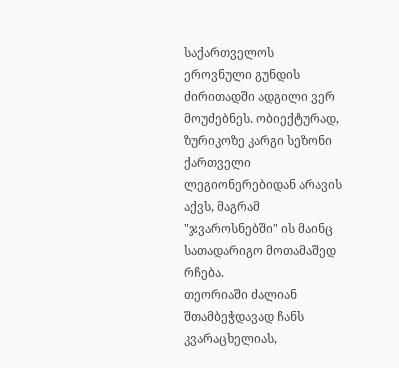საქართველოს ეროვნული გუნდის ძირითადში ადგილი ვერ მოუძებნეს. ობიექტურად, ზურიკოზე კარგი სეზონი ქართველი ლეგიონერებიდან არავის აქვს, მაგრამ "ჯვაროსნებში" ის მაინც სათადარიგო მოთამაშედ რჩება.
თეორიაში ძალიან შთამბეჭდავად ჩანს კვარაცხელიას,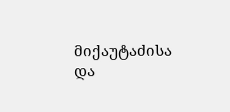მიქაუტაძისა და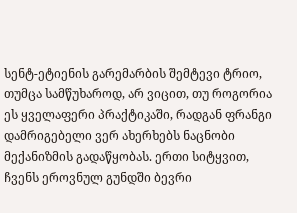სენტ-ეტიენის გარემარბის შემტევი ტრიო, თუმცა სამწუხაროდ, არ ვიცით, თუ როგორია ეს ყველაფერი პრაქტიკაში, რადგან ფრანგი დამრიგებელი ვერ ახერხებს ნაცნობი მექანიზმის გადაწყობას. ერთი სიტყვით, ჩვენს ეროვნულ გუნდში ბევრი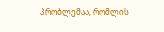პრობლემაა, რომლის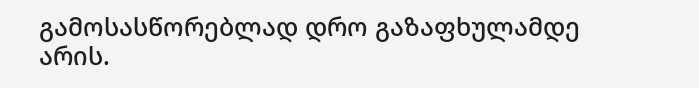გამოსასწორებლად დრო გაზაფხულამდე არის.